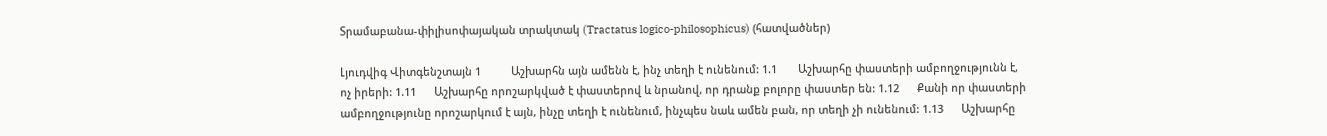Տրամաբանա-փիլիսոփայական տրակտակ (Tractatus logico-philosophicus) (հատվածներ)

Լյուդվիգ Վիտգենշտայն 1          Աշխարհն այն ամենն է, ինչ տեղի է ունենում: 1.1       Աշխարհը փաստերի ամբողջությունն է, ոչ իրերի: 1.11      Աշխարհը որոշարկված է փաստերով և նրանով, որ դրանք բոլորը փաստեր են: 1.12      Քանի որ փաստերի ամբողջությունը որոշարկում է այն, ինչը տեղի է ունենում, ինչպես նաև ամեն բան, որ տեղի չի ունենում: 1.13      Աշխարհը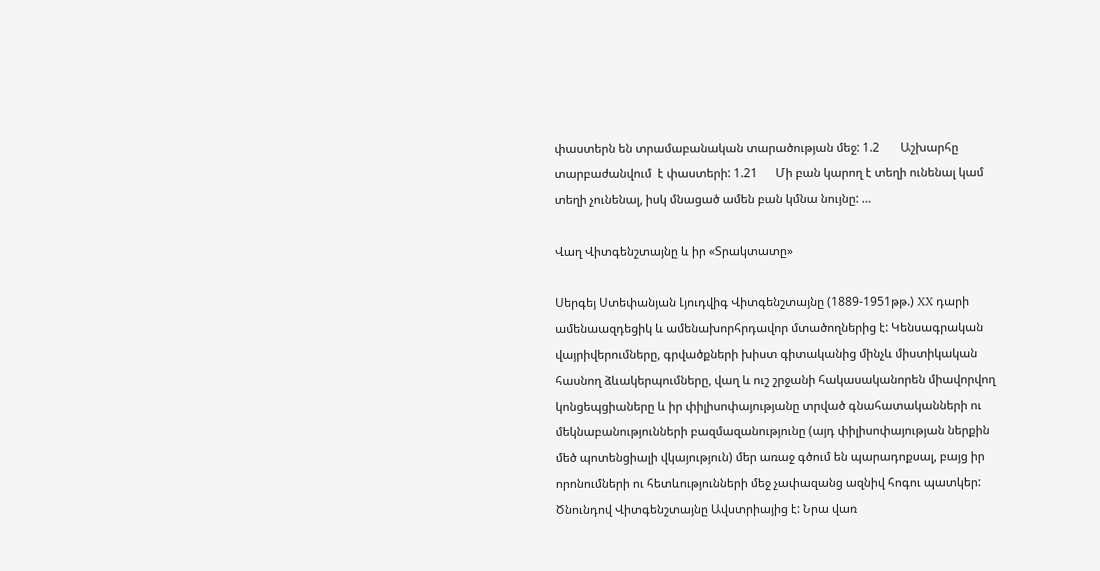փաստերն են տրամաբանական տարածության մեջ: 1.2       Աշխարհը տարբաժանվում  է փաստերի: 1.21      Մի բան կարող է տեղի ունենալ կամ տեղի չունենալ, իսկ մնացած ամեն բան կմնա նույնը: …

Վաղ Վիտգենշտայնը և իր «Տրակտատը»

Սերգեյ Ստեփանյան Լյուդվիգ Վիտգենշտայնը (1889-1951թթ.) XX դարի ամենաազդեցիկ և ամենախորհրդավոր մտածողներից է: Կենսագրական վայրիվերումները, գրվածքների խիստ գիտականից մինչև միստիկական հասնող ձևակերպումները, վաղ և ուշ շրջանի հակասականորեն միավորվող կոնցեպցիաները և իր փիլիսոփայությանը տրված գնահատականների ու մեկնաբանությունների բազմազանությունը (այդ փիլիսոփայության ներքին մեծ պոտենցիալի վկայություն) մեր առաջ գծում են պարադոքսալ, բայց իր որոնումների ու հետևությունների մեջ չափազանց ազնիվ հոգու պատկեր: Ծնունդով Վիտգենշտայնը Ավստրիայից է: Նրա վառ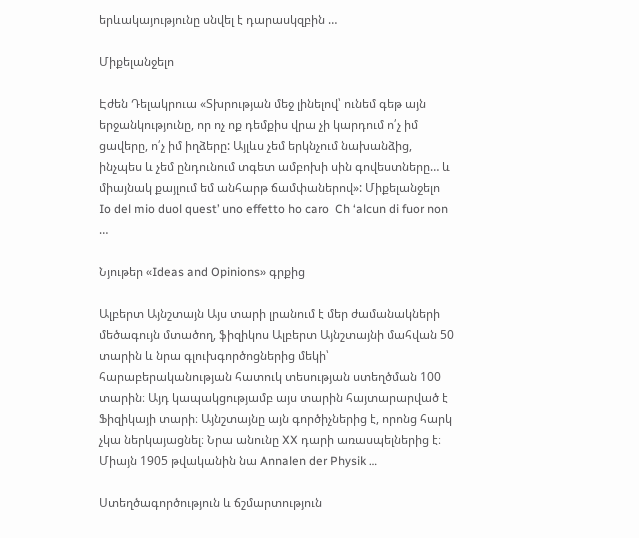երևակայությունը սնվել է դարասկզբին …

Միքելանջելո

Էժեն Դելակրուա «Տխրության մեջ լինելով՝ ունեմ գեթ այն երջանկությունը, որ ոչ ոք դեմքիս վրա չի կարդում ո՛չ իմ ցավերը, ո՛չ իմ իղձերը: Այլևս չեմ երկնչում նախանձից, ինչպես և չեմ ընդունում տգետ ամբոխի սին գովեստները… և միայնակ քայլում եմ անհարթ ճամփաներով»: Միքելանջելո  Io del mio duol quest’ uno effetto ho caro  Ch ‘alcun di fuor non …

Նյութեր «Ideas and Opinions» գրքից

Ալբերտ Այնշտայն Այս տարի լրանում է մեր ժամանակների մեծագույն մտածող, ֆիզիկոս Ալբերտ Այնշտայնի մահվան 50 տարին և նրա գլուխգործոցներից մեկի՝ հարաբերականության հատուկ տեսության ստեղծման 100 տարին։ Այդ կապակցությամբ այս տարին հայտարարված է Ֆիզիկայի տարի։ Այնշտայնը այն գործիչներից է, որոնց հարկ չկա ներկայացնել։ Նրա անունը XX դարի առասպելներից է։ Միայն 1905 թվականին նա Annalen der Physik …

Ստեղծագործություն և ճշմարտություն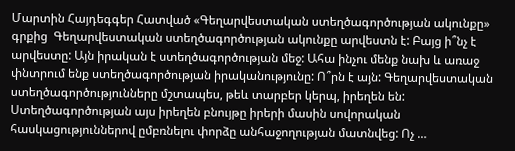Մարտին Հայդեգգեր Հատված «Գեղարվեստական ստեղծագործության ակունքը» գրքից  Գեղարվեստական ստեղծագործության ակունքը արվեստն է: Բայց ի՞նչ է արվեստը: Այն իրական է ստեղծագործության մեջ: Ահա ինչու մենք նախ և առաջ փնտրում ենք ստեղծագործության իրականությունը: Ո՞րն է այն: Գեղարվեստական ստեղծագործությունները մշտապես, թեև տարբեր կերպ, իրեղեն են: Ստեղծագործության այս իրեղեն բնույթը իրերի մասին սովորական հասկացություններով ըմբռնելու փորձը անհաջողության մատնվեց: Ոչ …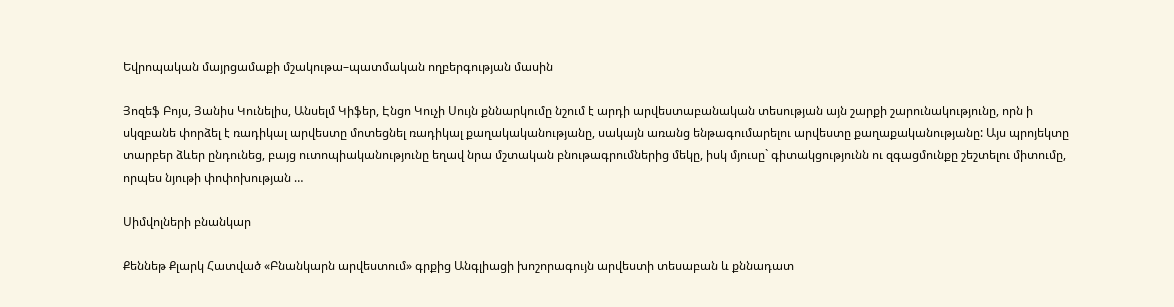Եվրոպական մայրցամաքի մշակութա–պատմական ողբերգության մասին

Յոզեֆ Բոյս, Յանիս Կունելիս, Անսելմ Կիֆեր, Էնցո Կուչի Սույն քննարկումը նշում է արդի արվեստաբանական տեսության այն շարքի շարունակությունը, որն ի սկզբանե փորձել է ռադիկալ արվեստը մոտեցնել ռադիկալ քաղակականությանը, սակայն առանց ենթագումարելու արվեստը քաղաքականությանը: Այս պրոյեկտը տարբեր ձևեր ընդունեց, բայց ուտոպիականությունը եղավ նրա մշտական բնութագրումներից մեկը, իսկ մյուսը` գիտակցությունն ու զգացմունքը շեշտելու միտումը, որպես նյութի փոփոխության …

Սիմվոլների բնանկար

Քեննեթ Քլարկ Հատված «Բնանկարն արվեստում» գրքից Անգլիացի խոշորագույն արվեստի տեսաբան և քննադատ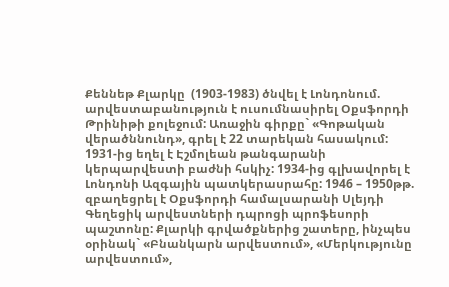Քեննեթ Քլարկը  (1903-1983) ծնվել է Լոնդոնում. արվեստաբանություն է ուսումնասիրել Օքսֆորդի Թրինիթի քոլեջում: Առաջին գիրքը` «Գոթական վերածննունդ», գրել է 22 տարեկան հասակում: 1931-ից եղել է Էշմոլեան թանգարանի կերպարվեստի բաժնի հսկիչ: 1934-ից գլխավորել է Լոնդոնի Ազգային պատկերասրահը: 1946 – 1950թթ. զբաղեցրել է Օքսֆորդի համալսարանի Սլեյդի Գեղեցիկ արվեստների դպրոցի պրոֆեսորի պաշտոնը: Քլարկի գրվածքներից շատերը, ինչպես օրինակ` «Բնանկարն արվեստում», «Մերկությունը արվեստում»,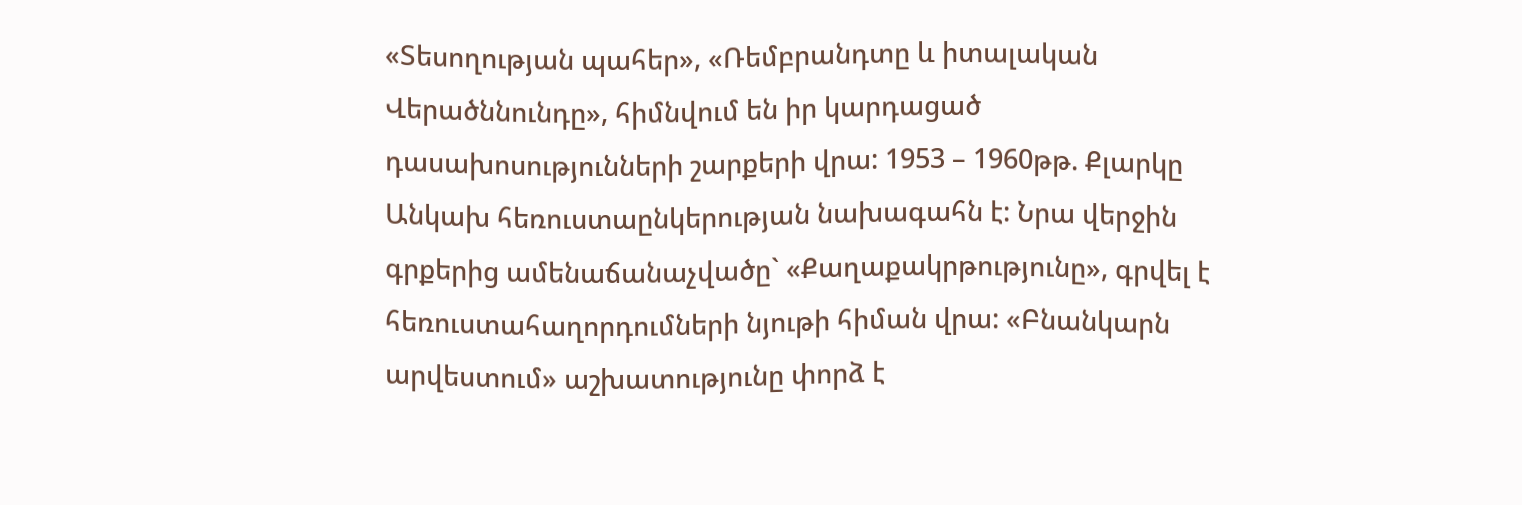«Տեսողության պահեր», «Ռեմբրանդտը և իտալական Վերածննունդը», հիմնվում են իր կարդացած դասախոսությունների շարքերի վրա: 1953 – 1960թթ. Քլարկը Անկախ հեռուստաընկերության նախագահն է: Նրա վերջին գրքերից ամենաճանաչվածը` «Քաղաքակրթությունը», գրվել է հեռուստահաղորդումների նյութի հիման վրա: «Բնանկարն արվեստում» աշխատությունը փորձ է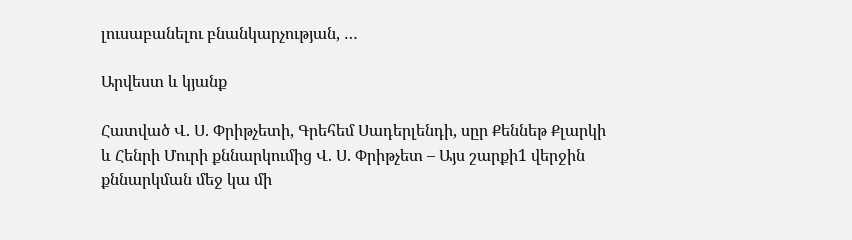լուսաբանելու բնանկարչության, …

Արվեստ և կյանք

Հատված Վ. Ս. Փրիթչետի, Գրեհեմ Սադերլենդի, սըր Քեննեթ Քլարկի և Հենրի Մուրի քննարկումից Վ. Ս. Փրիթչետ – Այս շարքի1 վերջին քննարկման մեջ կա մի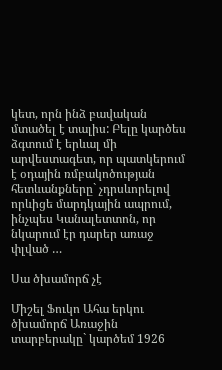կետ, որն ինձ բավական մտածել է տալիս: Բելը կարծես ձգտում է երևալ մի արվեստագետ, որ պատկերում է օդային ռմբակոծության հետևանքները` չդրսևորելով որևիցե մարդկային ապրում, ինչպես Կանալետտոն, որ նկարում էր դարեր առաջ փլված …

Սա ծխամորճ չէ

Միշել Ֆուկո Ահա երկու ծխամորճ Առաջին տարբերակը` կարծեմ 1926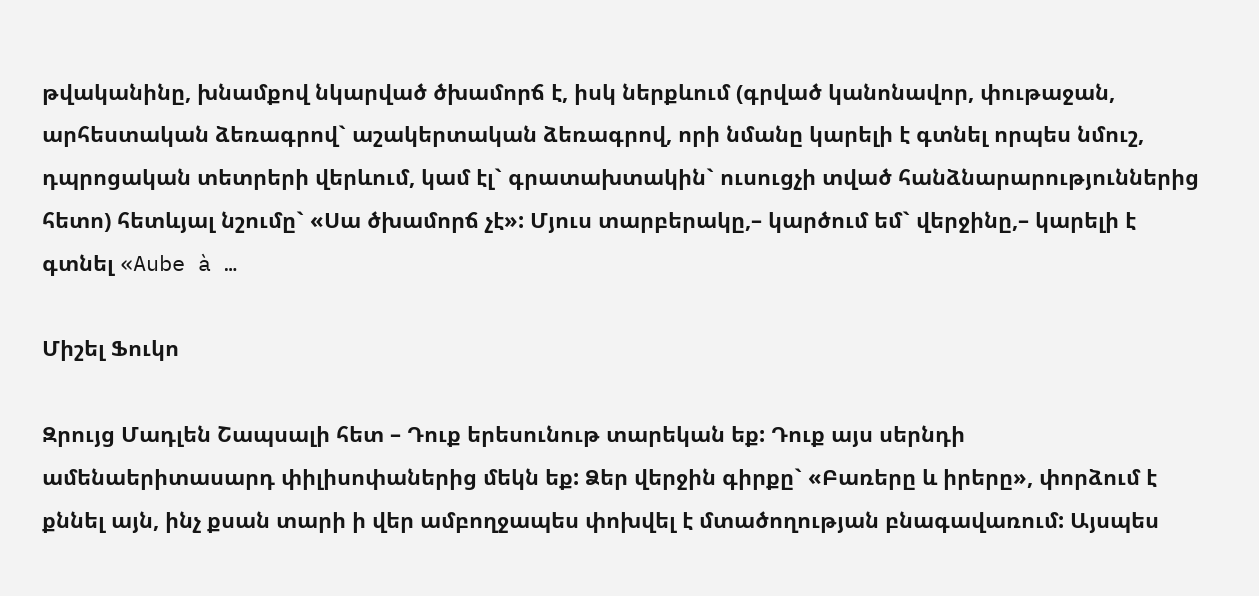թվականինը, խնամքով նկարված ծխամորճ է, իսկ ներքևում (գրված կանոնավոր, փութաջան, արհեստական ձեռագրով` աշակերտական ձեռագրով, որի նմանը կարելի է գտնել որպես նմուշ, դպրոցական տետրերի վերևում, կամ էլ` գրատախտակին` ուսուցչի տված հանձնարարություններից հետո) հետևյալ նշումը` «Սա ծխամորճ չէ»: Մյուս տարբերակը,– կարծում եմ` վերջինը,– կարելի է գտնել «Aube à …

Միշել Ֆուկո

Զրույց Մադլեն Շապսալի հետ – Դուք երեսունութ տարեկան եք: Դուք այս սերնդի ամենաերիտասարդ փիլիսոփաներից մեկն եք: Ձեր վերջին գիրքը` «Բառերը և իրերը», փորձում է քննել այն, ինչ քսան տարի ի վեր ամբողջապես փոխվել է մտածողության բնագավառում: Այսպես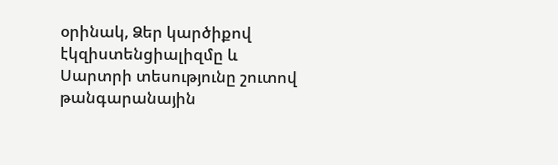օրինակ, Ձեր կարծիքով էկզիստենցիալիզմը և Սարտրի տեսությունը շուտով թանգարանային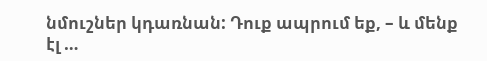նմուշներ կդառնան: Դուք ապրում եք, – և մենք էլ …